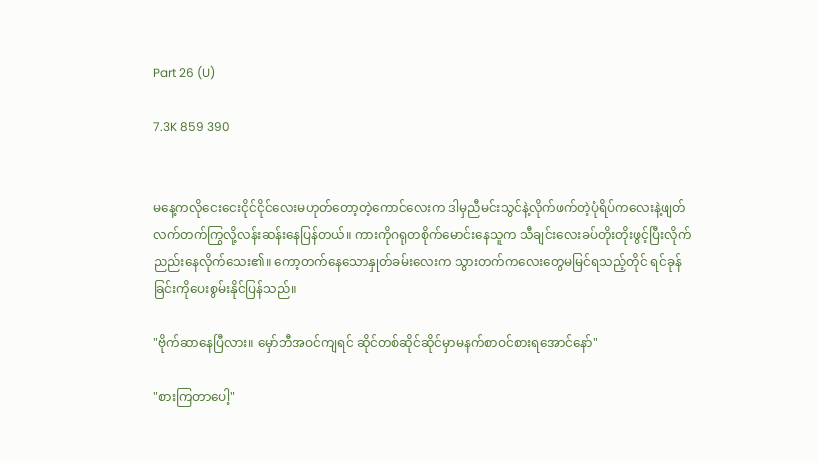Part 26 (U)

7.3K 859 390


မနေ့ကလိုငေးငေးငိုင်ငိုင်လေးမဟုတ်တော့တဲ့ကောင်လေးက ဒါမှညီမင်းသွင်နဲ့လိုက်ဖက်တဲ့ပုံရိပ်ကလေးနဲ့ဖျတ်လက်တက်ကြွလို့လန်းဆန်းနေပြန်တယ်။ ကားကိုဂရုတစိုက်မောင်းနေသူက သီချင်းလေးခပ်တိုးတိုးဖွင့်ပြီးလိုက်ညည်းနေလိုက်သေး၏။ ကော့တက်နေသောနှုတ်ခမ်းလေးက သွားတက်ကလေးတွေမမြင်ရသည့်တိုင် ရင်ခုန်ခြင်းကိုပေးစွမ်းနိုင်ပြန်သည်။

"ဗိုက်ဆာနေပြီလား။ မှော်ဘီအဝင်ကျရင် ဆိုင်တစ်ဆိုင်ဆိုင်မှာမနက်စာဝင်စားရအောင်နော်"

"စားကြတာပေါ့"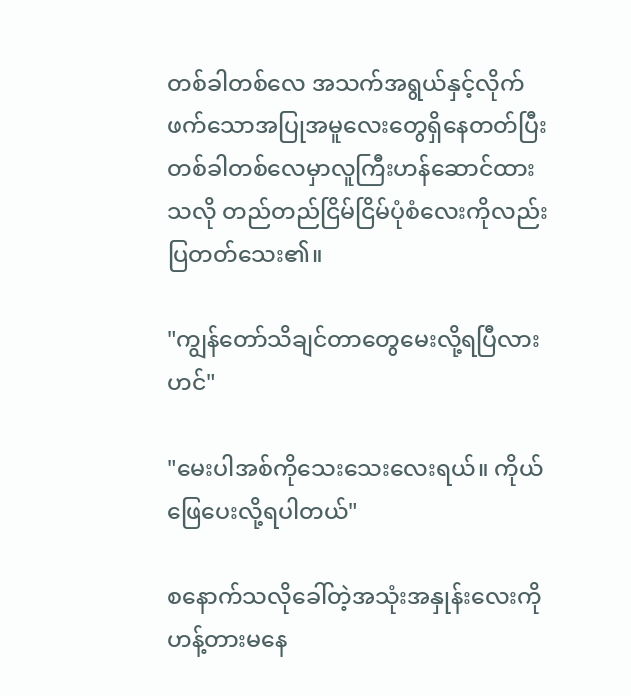တစ်ခါတစ်လေ အသက်အရွယ်နှင့်လိုက်ဖက်သောအပြုအမူလေးတွေရှိနေတတ်ပြီး တစ်ခါတစ်လေမှာလူကြီးဟန်ဆောင်ထားသလို တည်တည်ငြိမ်ငြိမ်ပုံစံလေးကိုလည်းပြတတ်သေး၏။

"ကျွန်တော်သိချင်တာတွေမေးလို့ရပြီလားဟင်"

"မေးပါအစ်ကိုသေးသေးလေးရယ်။ ကိုယ်ဖြေပေးလို့ရပါတယ်"

စနောက်သလိုခေါ်တဲ့အသုံးအနှုန်းလေးကိုဟန့်တားမနေ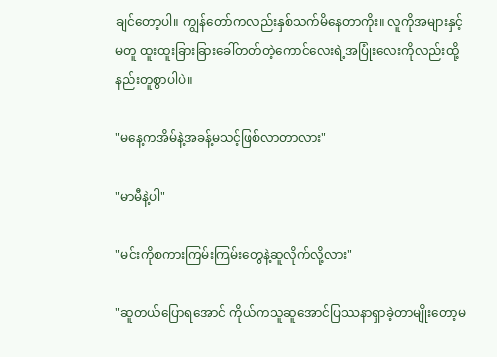ချင်တော့ပါ။ ကျွန်တော်ကလည်းနှစ်သက်မိနေတာကိုး။ လူကိုအများနှင့်မတူ ထူးထူးခြားခြားခေါ်တတ်တဲ့ကောင်လေးရဲ့အပြုံးလေးကိုလည်းထို့နည်းတူစွာပါပဲ။

"မနေ့ကအိမ်နဲ့အခန့်မသင့်ဖြစ်လာတာလား"

"မာမီနဲ့ပါ"

"မင်းကိုစကားကြမ်းကြမ်းတွေနဲ့ဆူလိုက်လို့လား"

"ဆူတယ်ပြောရအောင် ကိုယ်ကသူဆူအောင်ပြဿနာရှာခဲ့တာမျိုးတော့မ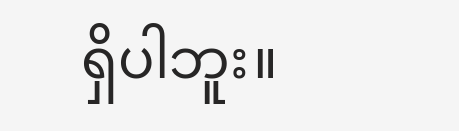ရှိပါဘူး။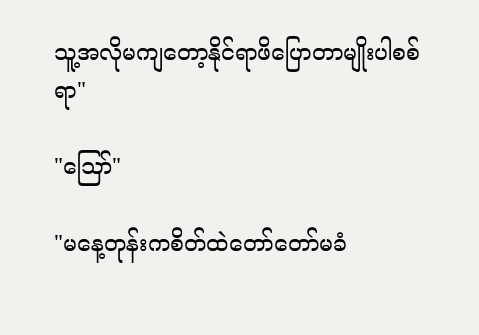သူ့အလိုမကျတော့နိုင်ရာဖိပြောတာမျိုးပါစစ်ရာ"

"ဪ"

"မနေ့တုန်းကစိတ်ထဲတော်တော်မခံ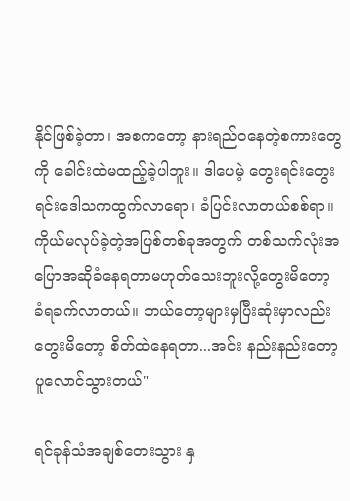နိုင်ဖြစ်ခဲ့တာ၊ အစကတော့ နားရည်ဝနေတဲ့စကားတွေကို ခေါင်းထဲမထည့်ခဲ့ပါဘူး။ ဒါပေမဲ့ တွေးရင်းတွေးရင်းဒေါသကထွက်လာရော၊ ခံပြင်းလာတယ်စစ်ရာ။ ကိုယ်မလုပ်ခဲ့တဲ့အပြစ်တစ်ခုအတွက် တစ်သက်လုံးအပြောအဆိုခံနေရတာမဟုတ်သေးဘူးလို့တွေးမိတော့ ခံရခက်လာတယ်။ ဘယ်တော့များမှပြီးဆုံးမှာလည်းတွေးမိတော့ စိတ်ထဲနေရတာ...အင်း နည်းနည်းတော့ပူလောင်သွားတယ်"

ရင်ခုန်သံအချစ်တေးသွား နှ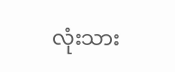လုံးသား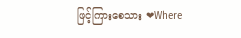ဖြင့်ကြားစေသား ❤Where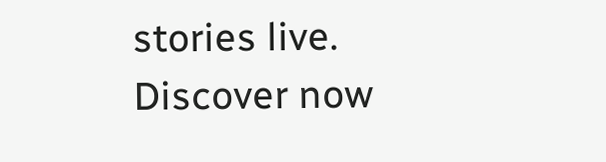stories live. Discover now